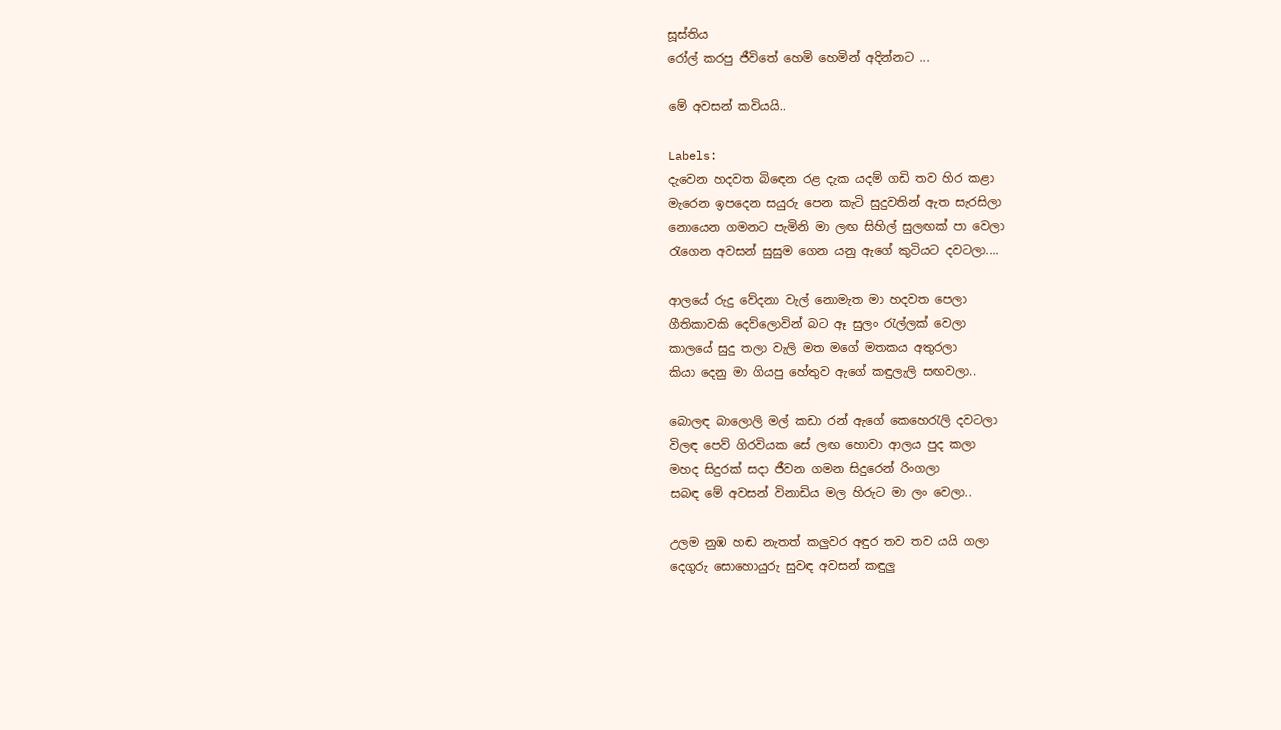සූස්තිය
රෝල් කරපු ජීවිතේ හෙමි හෙමින් අදින්නට ...

මේ අවසන් කවියයි..

Labels:
දැවෙන හදවත බි‍ඳෙන රළ දැක යදම් ගඩි තව හිර කළා
මැරෙන ඉපදෙන සයුරු පෙන කැටි සුදුවතින් ඇත සැරසිලා
නොයෙන ගමනට පැමිනි මා ලඟ සිහිල් සුලඟක් පා වෙලා
රැගෙන අවසන් සුසුම ගෙන යනු ඇගේ කුටියට දවටලා....

ආලයේ රුදු වේදනා වැල් නොමැත මා හදවත පෙලා
ගීතිකාවකි දෙව්ලොවින් බට ඈ සුලං ‍රැල්ලක් වෙලා
කාලයේ සුදු තලා වැලි මත මගේ මතකය අතුරලා
කියා දෙනු මා ගියපු හේතුව ඇගේ කඳුලැලි සඟවලා..

බොලඳ බාලොලි මල් කඩා රන් ඇගේ කෙහෙ‍රැලි දවටලා
විලඳ පෙව් ගිරවියක සේ ලඟ හොවා ආලය පුද කලා
මහද සිදුරක් සදා ජීවන ගමන සිදුරෙන් රිංගලා
සබඳ මේ අවසන් විනාඩිය මල හිරුට මා ලං වෙලා..

උලම නුඹ හඬ නැතත් කලුවර අඳුර තව තව යයි ගලා
දෙගුරු සොහොයුරු සුවඳ අවසන් කඳුලු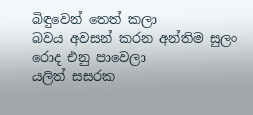බිඳුවෙන් තෙත් කලා
බවය අවසන් කරන අන්තිම සුලං රොද එනු පාවෙලා
යලිත් සසරක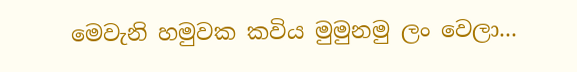මෙවැනි හමුවක කවිය මුමුනමු ලං වෙලා...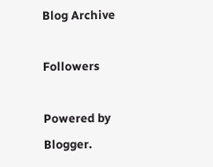Blog Archive

Followers

Powered by Blogger.